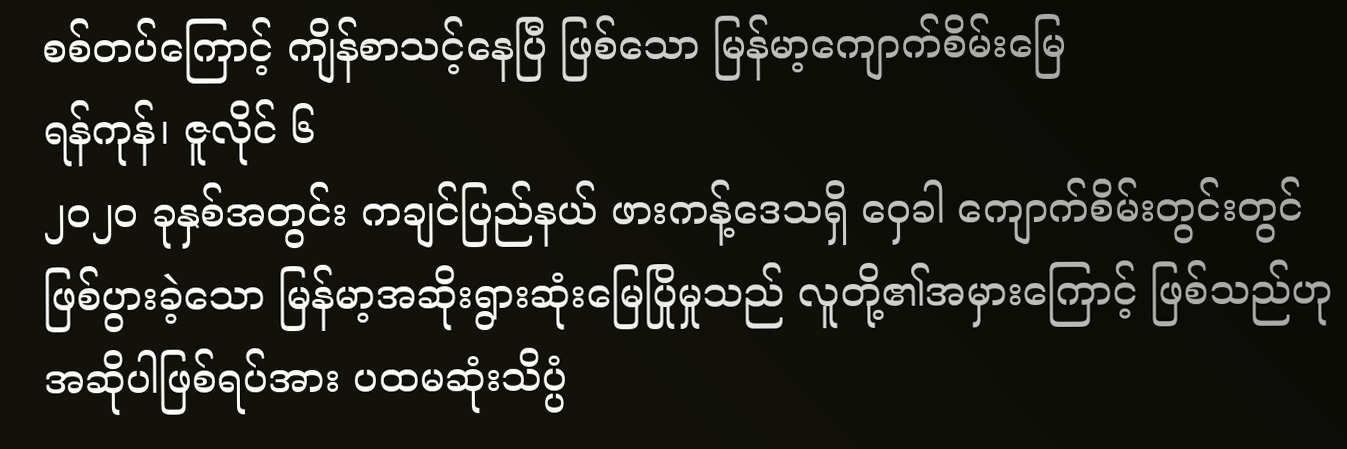စစ်တပ်ကြောင့် ကျိန်စာသင့်နေပြီ ဖြစ်သော မြန်မာ့ကျောက်စိမ်းမြေ
ရန်ကုန်၊ ဇူလိုင် ၆
၂၀၂၀ ခုနှစ်အတွင်း ကချင်ပြည်နယ် ဖားကန့်ဒေသရှိ ဝှေခါ ကျောက်စိမ်းတွင်းတွင် ဖြစ်ပွားခဲ့သော မြန်မာ့အဆိုးရွားဆုံးမြေပြိုမှုသည် လူတို့၏အမှားကြောင့် ဖြစ်သည်ဟု အဆိုပါဖြစ်ရပ်အား ပထမဆုံးသိပ္ပံ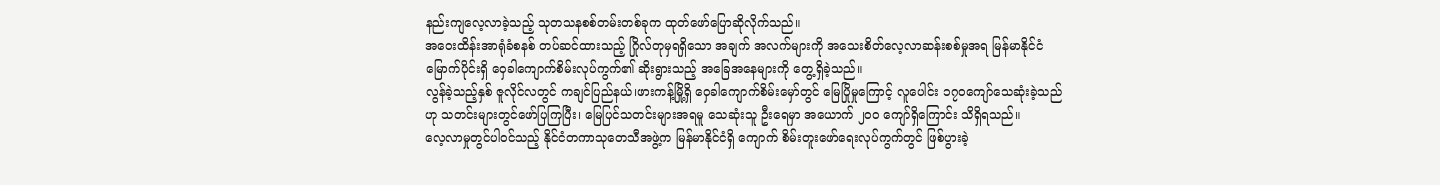နည်းကျလေ့လာခဲ့သည့် သုတသနစစ်တမ်းတစ်ခုက ထုတ်ဖော်ပြောဆိုလိုက်သည်။
အဝေးထိန်းအာရုံခံစနစ် တပ်ဆင်ထားသည့် ဂြိုလ်တုမှရရှိသော အချက် အလက်များကို အသေးစိတ်လေ့လာဆန်းစစ်မှုအရ မြန်မာနိုင်ငံမြောက်ပိုင်းရှိ ဝှေခါကျောက်စိမ်းလုပ်ကွက်၏ ဆိုးရွားသည့် အခြေအနေများကို တွေ့ရှိခဲ့သည်။
လွန်ခဲ့သည့်နှစ် ဇူလိုင်လတွင် ကချင်ပြည်နယ်၊ဖားကန့်မြို့ရှိ ဝှေခါကျောက်စိမ်းမှော်တွင် မြေပြိုမှုကြောင့် လူပေါင်း ၁၇၀ကျော်သေဆုံးခဲ့သည်ဟု သတင်းများတွင်ဖော်ပြကြပြီး၊ မြေပြင်သတင်းများအရမူ သေဆုံးသူ ဦးရေမှာ အယောက် ၂၀၀ ကျော်ရှိကြောင်း သိရှိရသည်။
လေ့လာမှုတွင်ပါဝင်သည့် နိုင်ငံတကာသုတေသီအဖွဲ့က မြန်မာနိုင်ငံရှိ ကျောက် စိမ်းတူးဖော်ရေးလုပ်ကွက်တွင် ဖြစ်ပွားခဲ့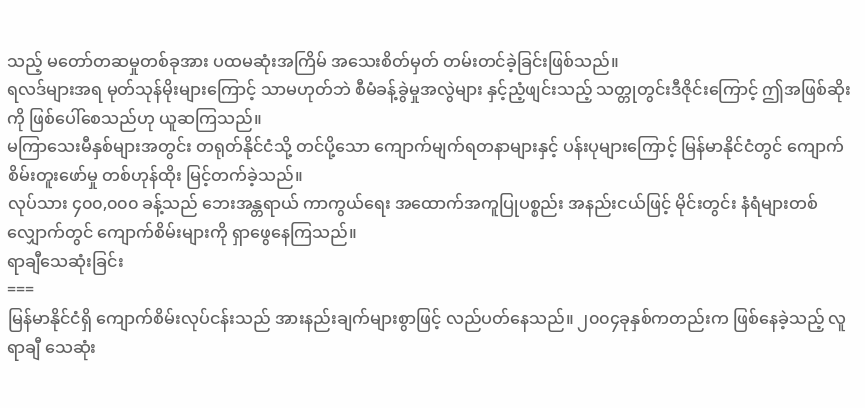သည့် မတော်တဆမှုတစ်ခုအား ပထမဆုံးအကြိမ် အသေးစိတ်မှတ် တမ်းတင်ခဲ့ခြင်းဖြစ်သည်။
ရလဒ်များအရ မုတ်သုန်မိုးများကြောင့် သာမဟုတ်ဘဲ စီမံခန့်ခွဲမှုအလွဲများ နှင့်ညံ့ဖျင်းသည့် သတ္တုတွင်းဒီဇိုင်းကြောင့် ဤအဖြစ်ဆိုးကို ဖြစ်ပေါ်စေသည်ဟု ယူဆကြသည်။
မကြာသေးမီနှစ်များအတွင်း တရုတ်နိုင်ငံသို့ တင်ပို့သော ကျောက်မျက်ရတနာများနှင့် ပန်းပုများကြောင့် မြန်မာနိုင်ငံတွင် ကျောက်စိမ်းတူးဖော်မှု တစ်ဟုန်ထိုး မြင့်တက်ခဲ့သည်။
လုပ်သား ၄၀၀,၀၀၀ ခန့်သည် ဘေးအန္တရာယ် ကာကွယ်ရေး အထောက်အကူပြုပစ္စည်း အနည်းငယ်ဖြင့် မိုင်းတွင်း နံရံများတစ်လျှောက်တွင် ကျောက်စိမ်းများကို ရှာဖွေနေကြသည်။
ရာချီသေဆုံးခြင်း
===
မြန်မာနိုင်ငံရှိ ကျောက်စိမ်းလုပ်ငန်းသည် အားနည်းချက်များစွာဖြင့် လည်ပတ်နေသည်။ ၂၀၀၄ခုနှစ်ကတည်းက ဖြစ်နေခဲ့သည့် လူရာချီ သေဆုံး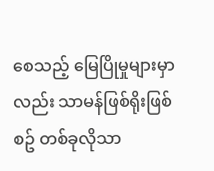စေသည့် မြေပြိုမှုများမှာလည်း သာမန်ဖြစ်ရိုးဖြစ်စဥ် တစ်ခုလိုသာ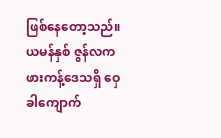ဖြစ်နေတော့သည်။
ယမန်နှစ် ဇွန်လက ဖားကန့်ဒေသရှိ ဝှေခါကျောက်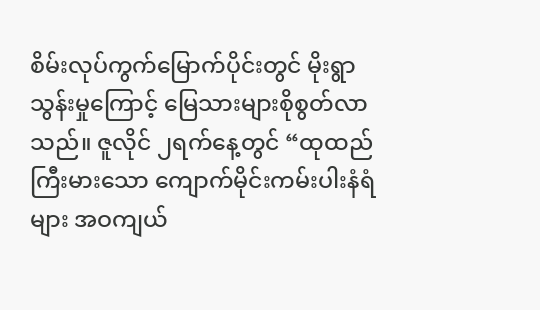စိမ်းလုပ်ကွက်မြောက်ပိုင်းတွင် မိုးရွာသွန်းမှုကြောင့် မြေသားများစိုစွတ်လာသည်။ ဇူလိုင် ၂ရက်နေ့တွင် “ထုထည်ကြီးမားသော ကျောက်မိုင်းကမ်းပါးနံရံများ အဝကျယ်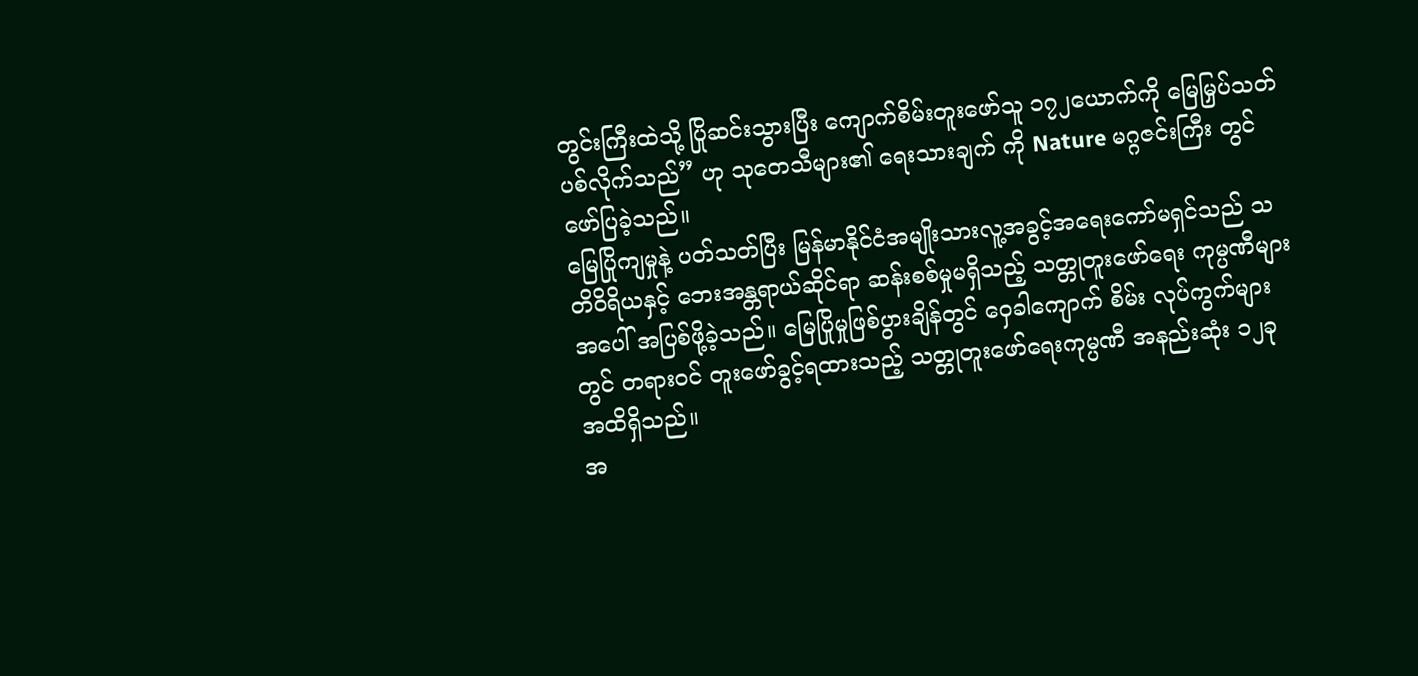တွင်းကြီးထဲသို့ ပြိုဆင်းသွားပြီး ကျောက်စိမ်းတူးဖော်သူ ၁၇၂ယောက်ကို မြေမြှပ်သတ်ပစ်လိုက်သည်” ဟု သုတေသီများ၏ ရေးသားချက် ကို Nature မဂ္ဂဇင်းကြီး တွင် ဖော်ပြခဲ့သည်။
မြေပြိုကျမှုနဲ့ ပတ်သတ်ပြီး မြန်မာနိုင်ငံအမျိုးသားလူ့အခွင့်အရေးကော်မရှင်သည် သတိဝိရိယနှင့် ဘေးအန္တရာယ်ဆိုင်ရာ ဆန်းစစ်မှုမရှိသည့် သတ္တုတူးဖော်ရေး ကုမ္ပဏီများအပေါ် အပြစ်ဖို့ခဲ့သည်။ မြေပြိုမှုဖြစ်ပွားချိန်တွင် ဝှေခါကျောက် စိမ်း လုပ်ကွက်များတွင် တရားဝင် တူးဖော်ခွင့်ရထားသည့် သတ္တုတူးဖော်ရေးကုမ္ပဏီ အနည်းဆုံး ၁၂ခုအထိရှိသည်။
အ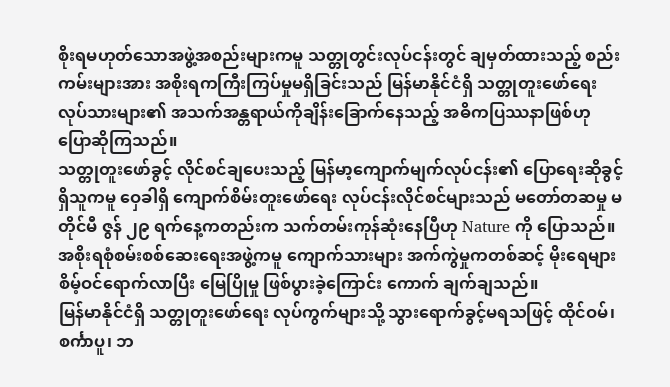စိုးရမဟုတ်သောအဖွဲ့အစည်းများကမူ သတ္တုတွင်းလုပ်ငန်းတွင် ချမှတ်ထားသည့် စည်းကမ်းများအား အစိုးရကကြီးကြပ်မှုမရှိခြင်းသည် မြန်မာနိုင်ငံရှိ သတ္တုတူးဖော်ရေး လုပ်သားများ၏ အသက်အန္တရာယ်ကိုချိန်းခြောက်နေသည့် အဓိကပြဿနာဖြစ်ဟု ပြောဆိုကြသည်။
သတ္တုတူးဖော်ခွင့် လိုင်စင်ချပေးသည့် မြန်မာ့ကျောက်မျက်လုပ်ငန်း၏ ပြောရေးဆိုခွင့်ရှိသူကမူ ဝှေခါရှိ ကျောက်စိမ်းတူးဖော်ရေး လုပ်ငန်းလိုင်စင်များသည် မတော်တဆမှု မတိုင်မီ ဇွန် ၂၉ ရက်နေ့ကတည်းက သက်တမ်းကုန်ဆုံးနေပြီဟု Nature ကို ပြောသည်။
အစိုးရစုံစမ်းစစ်ဆေးရေးအဖွဲ့ကမူ ကျောက်သားများ အက်ကွဲမှုကတစ်ဆင့် မိုးရေများ စိမ့်ဝင်ရောက်လာပြီး မြေပြိုမှု ဖြစ်ပွားခဲ့ကြောင်း ကောက် ချက်ချသည်။
မြန်မာနိုင်ငံရှိ သတ္တုတူးဖော်ရေး လုပ်ကွက်များသို့ သွားရောက်ခွင့်မရသဖြင့် ထိုင်ဝမ်၊ စင်္ကာပူ၊ ဘ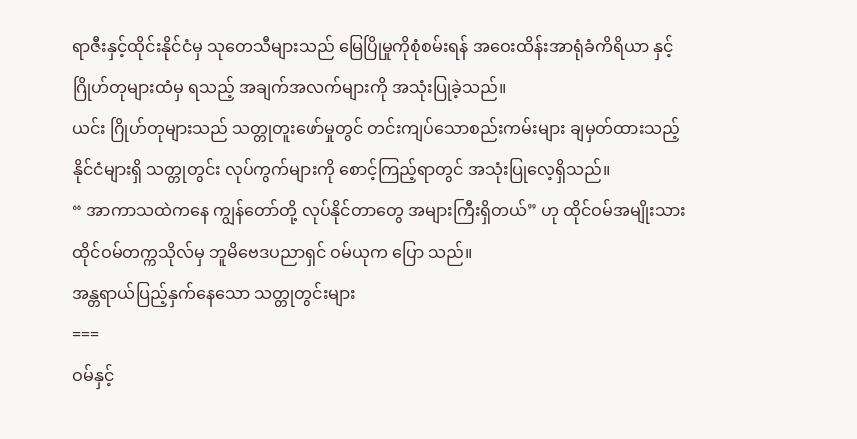ရာဇီးနှင့်ထိုင်းနိုင်ငံမှ သုတေသီများသည် မြေပြိုမှုကိုစုံစမ်းရန် အဝေးထိန်းအာရုံခံကိရိယာ နှင့် ဂြိုဟ်တုများထံမှ ရသည့် အချက်အလက်များကို အသုံးပြုခဲ့သည်။
ယင်း ဂြိုဟ်တုများသည် သတ္တုတူးဖော်မှုတွင် တင်းကျပ်သောစည်းကမ်းများ ချမှတ်ထားသည့် နိုင်ငံများရှိ သတ္တုတွင်း လုပ်ကွက်များကို စောင့်ကြည့်ရာတွင် အသုံးပြုလေ့ရှိသည်။
“ အာကာသထဲကနေ ကျွန်တော်တို့ လုပ်နိုင်တာတွေ အများကြီးရှိတယ်” ဟု ထိုင်ဝမ်အမျိုးသား ထိုင်ဝမ်တက္ကသိုလ်မှ ဘူမိဗေဒပညာရှင် ဝမ်ယုက ပြော သည်။
အန္တရာယ်ပြည့်နှက်နေသော သတ္တုတွင်းများ
===
ဝမ်နှင့်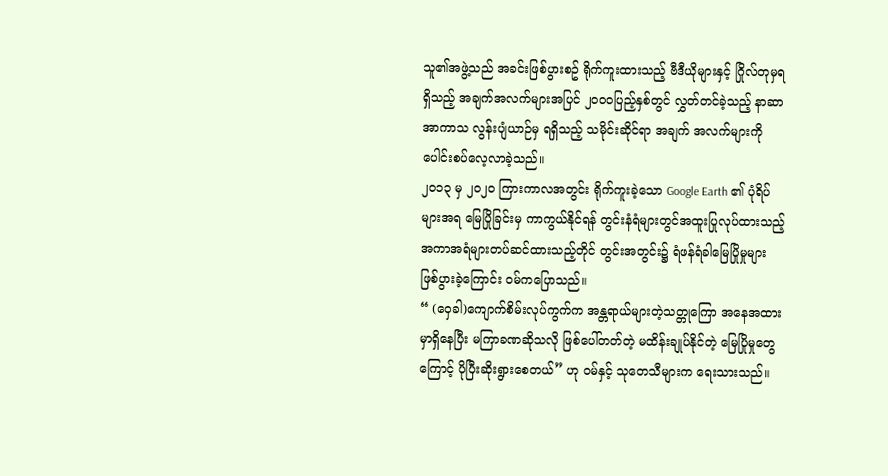သူ၏အဖွဲ့သည် အခင်းဖြစ်ပွားစဥ် ရိုက်ကူးထားသည့် ဗီဒီယိုများနှင့် ဂြိုလ်တုမှရရှိသည့် အချက်အလက်များအပြင် ၂၀၀၀ပြည့်နှစ်တွင် လွှတ်တင်ခဲ့သည့် နာဆာအာကာသ လွန်းပျံယာဉ်မှ ရရှိသည့် သမိုင်းဆိုင်ရာ အချက် အလက်များကို ပေါင်းစပ်လေ့လာခဲ့သည်။
၂၀၁၃ မှ ၂၀၂၀ ကြားကာလအတွင်း ရိုက်ကူးခဲ့သော Google Earth ၏ ပုံရိပ်များအရ မြေပြိုခြင်းမှ ကာကွယ်နိုင်ရန် တွင်းနံရံများတွင်အထူးပြုလုပ်ထားသည့်အကာအရံများတပ်ဆင်ထားသည့်တိုင် တွင်းအတွင်း၌ ရံဖန်ရံခါမြေပြိုမှုများ ဖြစ်ပွားခဲ့ကြောင်း ဝမ်ကပြောသည်။
“ (ဝှေခါ)ကျောက်စိမ်းလုပ်ကွက်က အန္တရာယ်များတဲ့သတ္တုကြော အနေအထားမှာရှိနေပြီး မကြာခဏဆိုသလို ဖြစ်ပေါ်တတ်တဲ့ မထိန်းချုပ်နိုင်တဲ့ မြေပြိုမှုတွေကြောင့် ပိုပြီးဆိုးရွားစေတယ်” ဟု ဝမ်နှင့် သုတေသီများက ရေးသားသည်။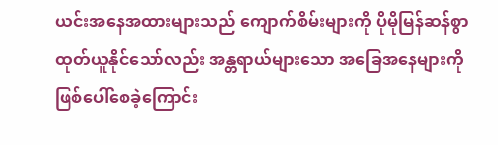ယင်းအနေအထားများသည် ကျောက်စိမ်းများကို ပိုမိုမြန်ဆန်စွာ ထုတ်ယူနိုင်သော်လည်း အန္တရာယ်များသော အခြေအနေများကို ဖြစ်ပေါ်စေခဲ့ကြောင်း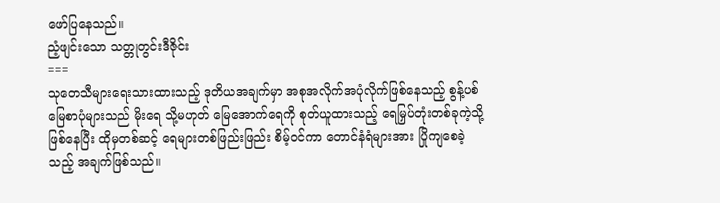ဖော်ပြနေသည်။
ညံ့ဖျင်းသော သတ္တုတွင်းဒီဇိုင်း
===
သုတေသီများရေးသားထားသည့် ဒုတိယအချက်မှာ အစုအလိုက်အပုံလိုက်ဖြစ်နေသည့် စွန့်ပစ် မြေစာပုံများသည် မိုးရေ သို့မဟုတ် မြေအောက်ရေကို စုတ်ယူထားသည့် ရေမြှပ်တုံးတစ်ခုကဲ့သို့ ဖြစ်နေပြီး ထိုမှတစ်ဆင့် ရေများတစ်ဖြည်းဖြည်း စိမ့်ဝင်ကာ တောင်နံရံများအား ပြိုကျစေခဲ့သည့် အချက်ဖြစ်သည်။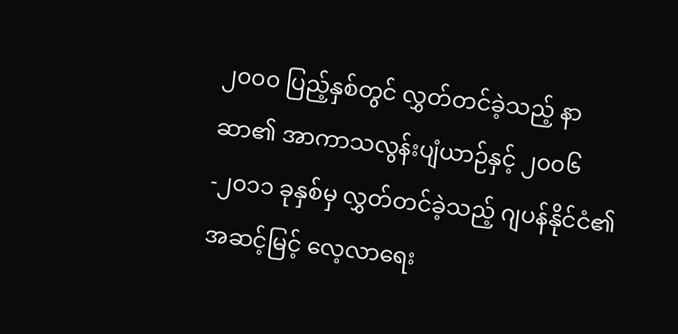၂၀၀၀ ပြည့်နှစ်တွင် လွှတ်တင်ခဲ့သည့် နာဆာ၏ အာကာသလွန်းပျံယာဉ်နှင့် ၂၀၀၆-၂၀၁၁ ခုနှစ်မှ လွှတ်တင်ခဲ့သည့် ဂျပန်နိုင်ငံ၏ အဆင့်မြင့် လေ့လာရေး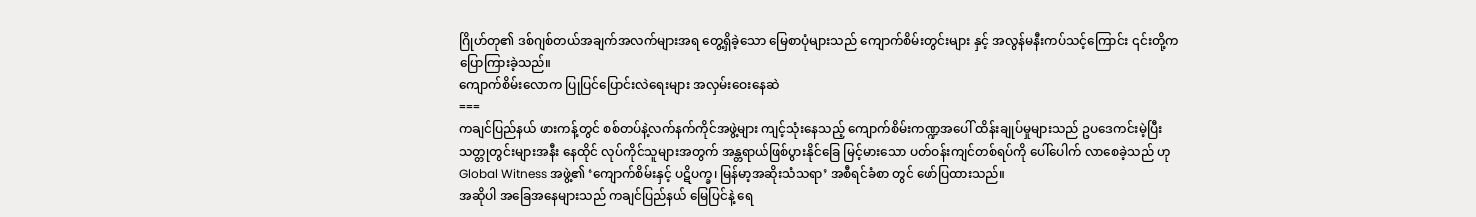ဂြိုဟ်တု၏ ဒစ်ဂျစ်တယ်အချက်အလက်များအရ တွေ့ရှိခဲ့သော မြေစာပုံများသည် ကျောက်စိမ်းတွင်းများ နှင့် အလွန်မနီးကပ်သင့်ကြောင်း ၎င်းတို့က ပြောကြားခဲ့သည်။
ကျောက်စိမ်းလောက ပြုပြင်ပြောင်းလဲရေးများ အလှမ်းဝေးနေဆဲ
===
ကချင်ပြည်နယ် ဖားကန့်တွင် စစ်တပ်နဲ့လက်နက်ကိုင်အဖွဲ့များ ကျင့်သုံးနေသည့် ကျောက်စိမ်းကဏ္ဍအပေါ် ထိန်းချုပ်မှုများသည် ဥပဒေကင်းမဲ့ပြီး သတ္တုတွင်းများအနီး နေထိုင် လုပ်ကိုင်သူများအတွက် အန္တရာယ်ဖြစ်ပွားနိုင်ခြေ မြင့်မားသော ပတ်ဝန်းကျင်တစ်ရပ်ကို ပေါ်ပေါက် လာစေခဲ့သည် ဟု Global Witness အဖွဲ့၏ ‘ကျောက်စိမ်းနှင့် ပဋိပက္ခ၊ မြန်မာ့အဆိုးသံသရာ’ အစီရင်ခံစာ တွင် ဖော်ပြထားသည်။
အဆိုပါ အခြေအနေများသည် ကချင်ပြည်နယ် မြေပြင်နဲ့ ရေ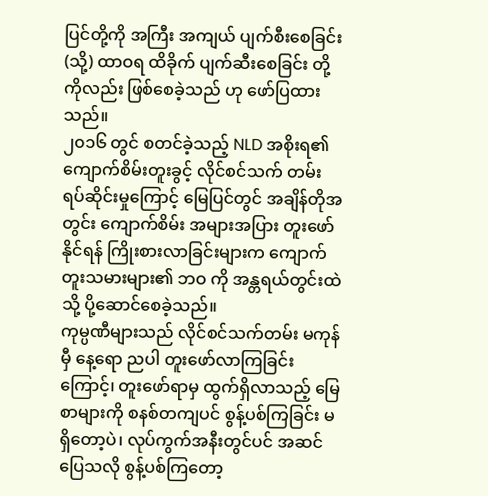ပြင်တို့ကို အကြီး အကျယ် ပျက်စီးစေခြင်း (သို့) ထာဝရ ထိခိုက် ပျက်ဆီးစေခြင်း တို့ကိုလည်း ဖြစ်စေခဲ့သည် ဟု ဖော်ပြထားသည်။
၂၀၁၆ တွင် စတင်ခဲ့သည့် NLD အစိုးရ၏ ကျောက်စိမ်းတူးခွင့် လိုင်စင်သက် တမ်း ရပ်ဆိုင်းမှုကြောင့် မြေပြင်တွင် အချိန်တိုအတွင်း ကျောက်စိမ်း အများအပြား တူးဖော်နိုင်ရန် ကြိုးစားလာခြင်းများက ကျောက်တူးသမားများ၏ ဘဝ ကို အန္တရယ်တွင်းထဲသို့ ပို့ဆောင်စေခဲ့သည်။
ကုမ္ပဏီများသည် လိုင်စင်သက်တမ်း မကုန်မှီ နေ့ရော ညပါ တူးဖော်လာကြခြင်းကြောင့်၊ တူးဖော်ရာမှ ထွက်ရှိလာသည့် မြေစာများကို စနစ်တကျပင် စွန့်ပစ်ကြခြင်း မရှိတော့ပဲ၊ လုပ်ကွက်အနီးတွင်ပင် အဆင်ပြေသလို စွန့်ပစ်ကြတော့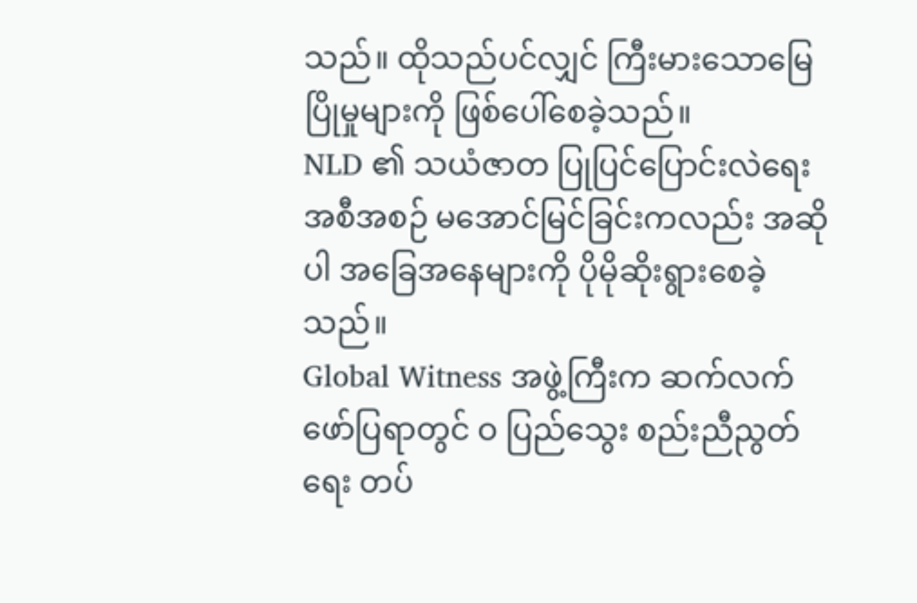သည်။ ထိုသည်ပင်လျှင် ကြီးမားသောမြေပြိုမှုများကို ဖြစ်ပေါ်စေခဲ့သည်။
NLD ၏ သယံဇာတ ပြုပြင်ပြောင်းလဲရေး အစီအစဉ် မအောင်မြင်ခြင်းကလည်း အဆိုပါ အခြေအနေများကို ပိုမိုဆိုးရွားစေခဲ့သည်။
Global Witness အဖွဲ့ကြီးက ဆက်လက်ဖော်ပြရာတွင် ဝ ပြည်သွေး စည်းညီညွတ်ရေး တပ်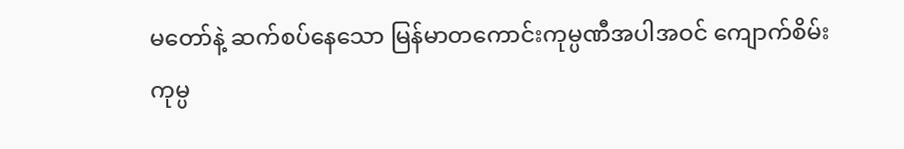မတော်နဲ့ ဆက်စပ်နေသော မြန်မာတကောင်းကုမ္ပဏီအပါအဝင် ကျောက်စိမ်းကုမ္ပ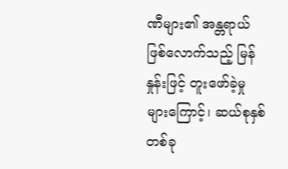ဏီများ၏ အန္တရာယ်ဖြစ်လောက်သည့် မြန်နှုန်းဖြင့် တူးဖော်ခဲ့မှုများကြောင့်၊ ဆယ်စုနှစ်တစ်ခု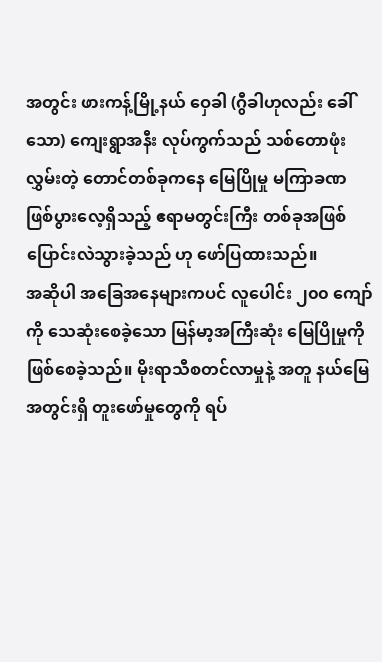အတွင်း ဖားကန့်မြို့နယ် ဝှေခါ (ဂွီခါဟုလည်း ခေါ်သော) ကျေးရွာအနီး လုပ်ကွက်သည် သစ်တောဖုံးလွှမ်းတဲ့ တောင်တစ်ခုကနေ မြေပြိုမှု မကြာခဏ ဖြစ်ပွားလေ့ရှိသည့် ဧရာမတွင်းကြီး တစ်ခုအဖြစ် ပြောင်းလဲသွားခဲ့သည် ဟု ဖော်ပြထားသည်။
အဆိုပါ အခြေအနေများကပင် လူပေါင်း ၂၀၀ ကျော်ကို သေဆုံးစေခဲ့သော မြန်မာ့အကြီးဆုံး မြေပြိုမှုကို ဖြစ်စေခဲ့သည်။ မိုးရာသီစတင်လာမှုနဲ့ အတူ နယ်မြေအတွင်းရှိ တူးဖော်မှုတွေကို ရပ်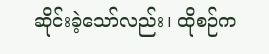ဆိုင်းခဲ့သော်လည်း၊ ထိုစဉ်က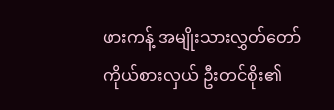ဖားကန့် အမျိုးသားလွှတ်တော်ကိုယ်စားလှယ် ဦးတင်စိုး၏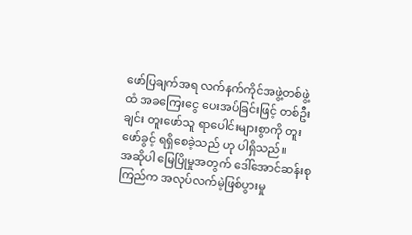ဖော်ပြချက်အရ လက်နက်ကိုင်အဖွဲ့တစ်ဖွဲ့ထံ အခကြေးငွေ ပေးအပ်ခြင်းဖြင့် တစ်ဦးချင်း တူးဖော်သူ ရာပေါင်းများစွာကို တူးဖော်ခွင့် ရရှိစေခဲ့သည် ဟု ပါရှိသည်။
အဆိုပါ မြေပြိုမှုအတွက် ဒေါ်အောင်ဆန်းစုကြည်က အလုပ်လက်မဲ့ဖြစ်ပွားမှု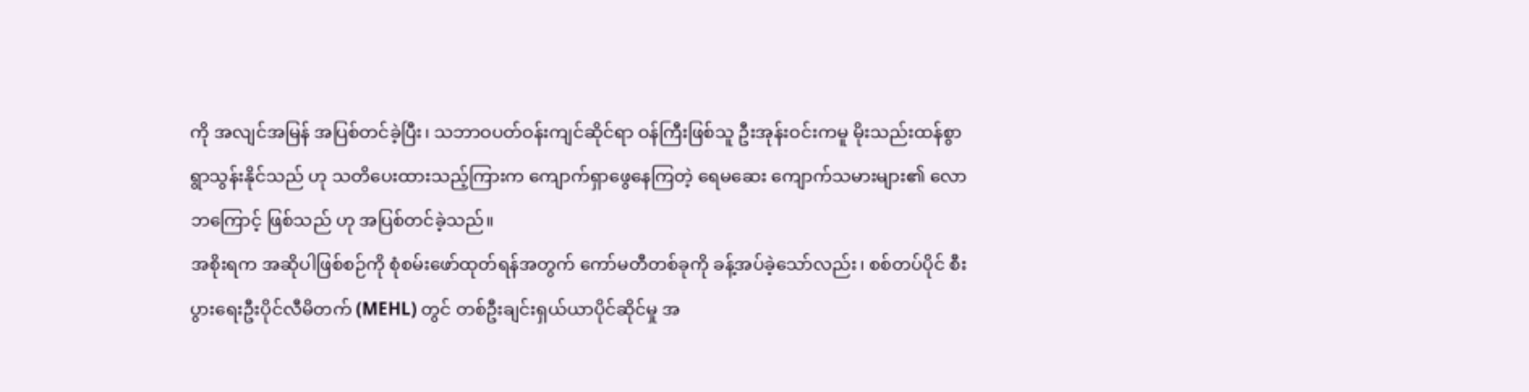ကို အလျင်အမြန် အပြစ်တင်ခဲ့ပြီး၊ သဘာဝပတ်ဝန်းကျင်ဆိုင်ရာ ဝန်ကြီးဖြစ်သူ ဦးအုန်းဝင်းကမူ မိုးသည်းထန်စွာ ရွာသွန်းနိုင်သည် ဟု သတိပေးထားသည့်ကြားက ကျောက်ရှာဖွေနေကြတဲ့ ရေမဆေး ကျောက်သမားများ၏ လောဘကြောင့် ဖြစ်သည် ဟု အပြစ်တင်ခဲ့သည်။
အစိုးရက အဆိုပါဖြစ်စဉ်ကို စုံစမ်းဖော်ထုတ်ရန်အတွက် ကော်မတီတစ်ခုကို ခန့်အပ်ခဲ့သော်လည်း၊ စစ်တပ်ပိုင် စီးပွားရေးဦးပိုင်လီမိတက် (MEHL) တွင် တစ်ဦးချင်းရှယ်ယာပိုင်ဆိုင်မှု အ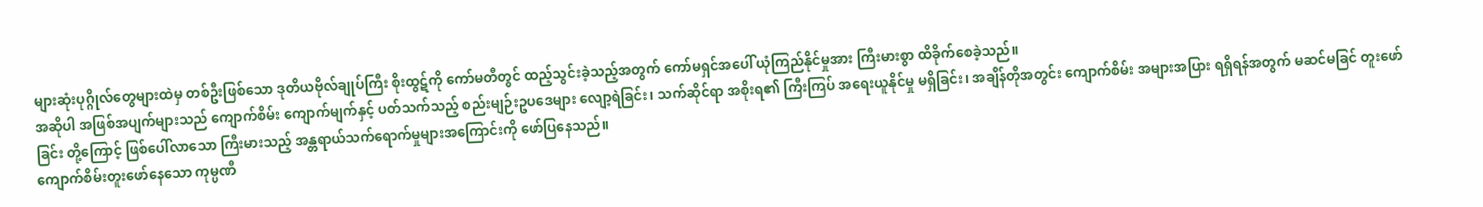များဆုံးပုဂ္ဂိုလ်တွေများထဲမှ တစ်ဦးဖြစ်သော ဒုတိယဗိုလ်ချုပ်ကြီး စိုးထွဋ်ကို ကော်မတီတွင် ထည့်သွင်းခဲ့သည့်အတွက် ကော်မရှင်အပေါ် ယုံကြည်နိုင်မှုအား ကြီးမားစွာ ထိခိုက်စေခဲ့သည်။
အဆိုပါ အဖြစ်အပျက်များသည် ကျောက်စိမ်း ကျောက်မျက်နှင့် ပတ်သက်သည့် စည်းမျဉ်းဥပဒေများ လျော့ရဲခြင်း၊ သက်ဆိုင်ရာ အစိုးရ၏ ကြီးကြပ် အရေးယူနိုင်မှု မရှိခြင်း၊ အချိန်တိုအတွင်း ကျောက်စိမ်း အများအပြား ရရှိရန်အတွက် မဆင်မခြင် တူးဖော်ခြင်း တို့ကြောင့် ဖြစ်ပေါ်လာသော ကြီးမားသည့် အန္တရာယ်သက်ရောက်မှုများအကြောင်းကို ဖော်ပြနေသည်။
ကျောက်စိမ်းတူးဖော်နေသော ကုမ္ပဏီ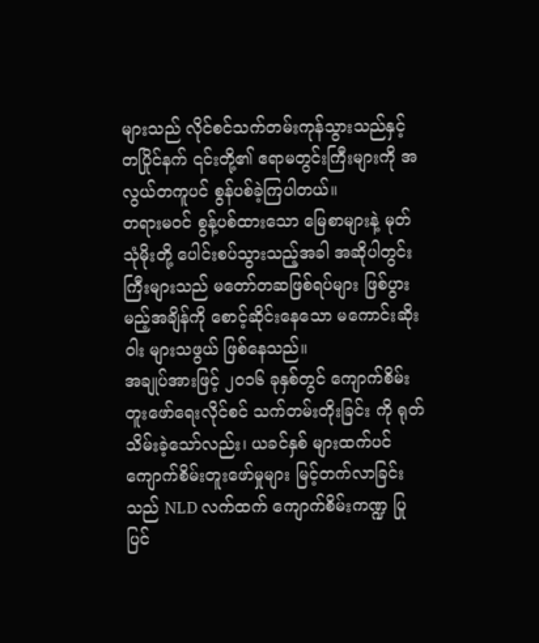များသည် လိုင်စင်သက်တမ်းကုန်သွားသည်နှင့် တပြိုင်နက် ၎င်းတို့၏ ဧရာမတွင်းကြီးများကို အလွယ်တကူပင် စွန်ပစ်ခဲ့ကြပါတယ်။
တရားမဝင် စွန့်ပစ်ထားသော မြေစာများနဲ့ မုတ်သုံမိုးတို့ ပေါင်းစပ်သွားသည့်အခါ အဆိုပါတွင်းကြီးများသည် မတော်တဆဖြစ်ရပ်များ ဖြစ်ပွားမည့်အချိန်ကို စောင့်ဆိုင်းနေသော မကောင်းဆိုးဝါး များသဖွယ် ဖြစ်နေသည်။
အချုပ်အားဖြင့် ၂၀၁၆ ခုနှစ်တွင် ကျောက်စိမ်းတူးဖော်ရေးလိုင်စင် သက်တမ်းတိုးခြင်း ကို ရုတ်သိမ်းခဲ့သော်လည်း၊ ယခင်နှစ် များထက်ပင် ကျောက်စိမ်းတူးဖော်မှုများ မြင့်တက်လာခြင်းသည် NLD လက်ထက် ကျောက်စိမ်းကဏ္ဍ ပြု ပြင်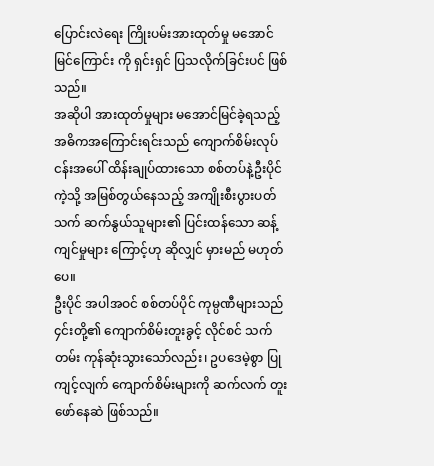ပြောင်းလဲရေး ကြိုးပမ်းအားထုတ်မှု မအောင်မြင်ကြောင်း ကို ရှင်းရှင် ပြသလိုက်ခြင်းပင် ဖြစ်သည်။
အဆိုပါ အားထုတ်မှုများ မအောင်မြင်ခဲ့ရသည့် အဓိကအကြောင်းရင်းသည် ကျောက်စိမ်းလုပ်ငန်းအပေါ် ထိန်းချုပ်ထားသော စစ်တပ်နဲ့ဦးပိုင်ကဲ့သို့ အမြစ်တွယ်နေသည့် အကျိုးစီးပွားပတ်သက် ဆက်နွယ်သူများ၏ ပြင်းထန်သော ဆန့်ကျင်မှုများ ကြောင့်ဟု ဆိုလျှင် မှားမည် မဟုတ်ပေ။
ဦးပိုင် အပါအဝင် စစ်တပ်ပိုင် ကုမ္ပဏီများသည် ၄င်းတို့၏ ကျောက်စိမ်းတူးခွင့် လိုင်စင် သက်တမ်း ကုန်ဆုံးသွားသော်လည်း၊ ဥပဒေမဲ့စွာ ပြုကျင့်လျက် ကျောက်စိမ်းများကို ဆက်လက် တူးဖော်နေဆဲ ဖြစ်သည်။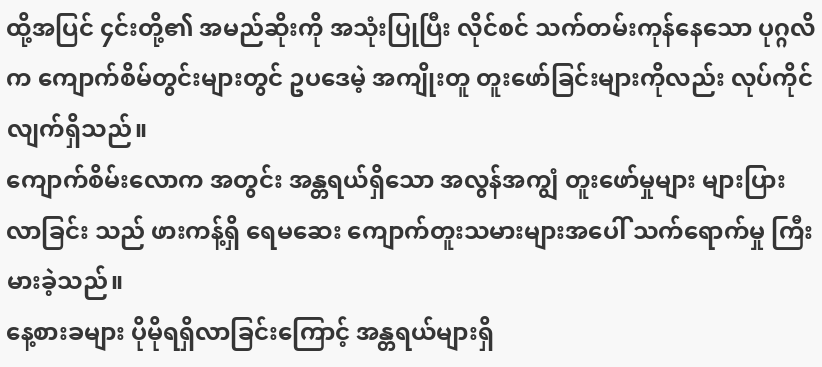ထို့အပြင် ၄င်းတို့၏ အမည်ဆိုးကို အသုံးပြုပြီး လိုင်စင် သက်တမ်းကုန်နေသော ပုဂ္ဂလိက ကျောက်စိမ်တွင်းများတွင် ဥပဒေမဲ့ အကျိုးတူ တူးဖော်ခြင်းများကိုလည်း လုပ်ကိုင်လျက်ရှိသည်။
ကျောက်စိမ်းလောက အတွင်း အန္တရယ်ရှိသော အလွန်အကျွံ တူးဖော်မှုများ များပြားလာခြင်း သည် ဖားကန့်ရှိ ရေမဆေး ကျောက်တူးသမားများအပေါ် သက်ရောက်မှု ကြီးမားခဲ့သည်။
နေ့စားခများ ပိုမိုရရှိလာခြင်းကြောင့် အန္တရယ်များရှိ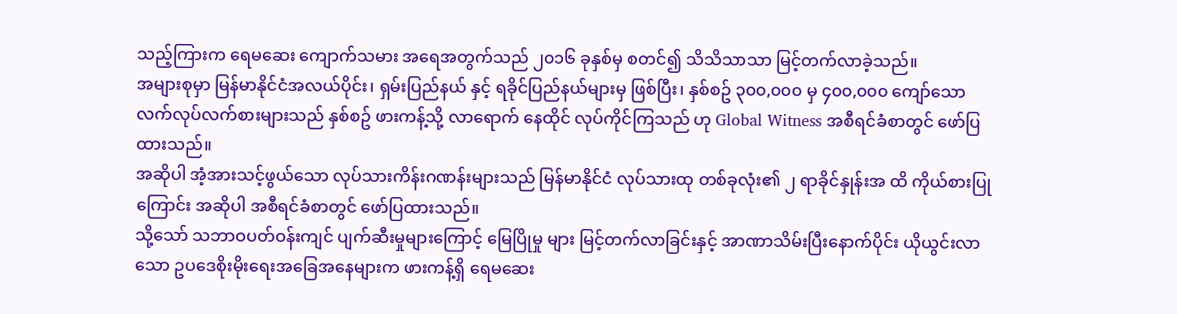သည့်ကြားက ရေမဆေး ကျောက်သမား အရေအတွက်သည် ၂၀၁၆ ခုနှစ်မှ စတင်၍ သိသိသာသာ မြင့်တက်လာခဲ့သည်။
အများစုမှာ မြန်မာနိုင်ငံအလယ်ပိုင်း၊ ရှမ်းပြည်နယ် နှင့် ရခိုင်ပြည်နယ်များမှ ဖြစ်ပြီး၊ နှစ်စဥ် ၃၀၀,၀၀၀ မှ ၄၀၀,၀၀၀ ကျော်သော လက်လုပ်လက်စားများသည် နှစ်စဥ် ဖားကန့်သို့ လာရောက် နေထိုင် လုပ်ကိုင်ကြသည် ဟု Global Witness အစီရင်ခံစာတွင် ဖော်ပြထားသည်။
အဆိုပါ အံ့အားသင့်ဖွယ်သော လုပ်သားကိန်းဂဏန်းများသည် မြန်မာနိုင်ငံ လုပ်သားထု တစ်ခုလုံး၏ ၂ ရာခိုင်နှုန်းအ ထိ ကိုယ်စားပြုကြောင်း အဆိုပါ အစီရင်ခံစာတွင် ဖော်ပြထားသည်။
သို့သော် သဘာဝပတ်ဝန်းကျင် ပျက်ဆီးမှုများကြောင့် မြေပြိုမှု များ မြင့်တက်လာခြင်းနှင့် အာဏာသိမ်းပြီးနောက်ပိုင်း ယိုယွင်းလာသော ဥပဒေစိုးမိုးရေးအခြေအနေများက ဖားကန့်ရှိ ရေမဆေး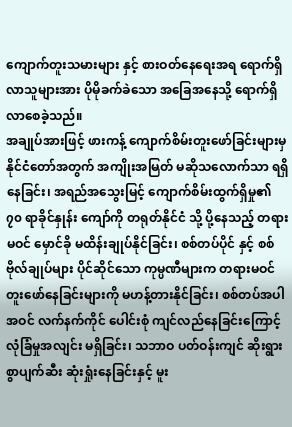ကျောက်တူးသမားများ နှင့် စားဝတ်နေရေးအရ ရောက်ရှိလာသူများအား ပိုမိုခက်ခဲသော အခြေအနေသို့ ရောက်ရှိလာစေခဲ့သည်။
အချုပ်အားဖြင့် ဖားကန့် ကျောက်စိမ်းတူးဖော်ခြင်းများမှ နိုင်ငံတော်အတွက် အကျိုးအမြတ် မဆိုသလောက်သာ ရရှိနေခြင်း၊ အရည်အသွေးမြင့် ကျောက်စိမ်းထွက်ရှိမှု၏ ၇၀ ရာခိုင်နှုန်း ကျော်ကို တရုတ်နိုင်ငံ သို့ ပို့နေသည့် တရားမဝင် မှောင်ခို မထိန်းချုပ်နိုင်ခြင်း၊ စစ်တပ်ပိုင် နှင့် စစ်ဗိုလ်ချုပ်များ ပိုင်ဆိုင်သော ကုမ္ပဏီများက တရားမဝင်တူးဖော်နေခြင်းများကို မဟန့်တားနိုင်ခြင်း၊ စစ်တပ်အပါအဝင် လက်နက်ကိုင် ပေါင်းစုံ ကျင်လည်နေခြင်းကြောင့် လုံခြံမှုအလျင်း မရှိခြင်း၊ သဘာဝ ပတ်ဝန်းကျင် ဆိုးရွားစွာပျက်ဆီး ဆုံးရှုံးနေခြင်းနှင့် မူး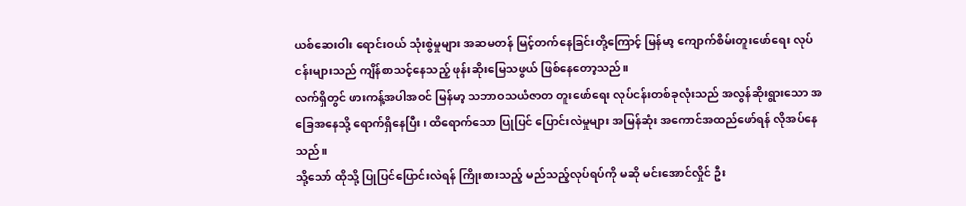ယစ်ဆေးဝါး ရောင်းဝယ် သုံးစွဲမှုများ အဆမတန် မြင့်တက်နေခြင်းတို့ကြောင့် မြန်မာ့ ကျောက်စိမ်းတူးဖော်ရေး လုပ်ငန်းများသည် ကျိန်စာသင့်နေသည့် ဖုန်းဆိုးမြေသဖွယ် ဖြစ်နေတော့သည်။
လက်ရှိတွင် ဖားကန့်အပါအဝင် မြန်မာ့ သဘာဝသယံဇာတ တူးဖော်ရေး လုပ်ငန်းတစ်ခုလုံးသည် အလွန်ဆိုးရွားသော အခြေအနေသို့ ရောက်ရှိနေပြီး၊ ထိရောက်သော ပြုပြင် ပြောင်းလဲမှုများ အမြန်ဆုံး အကောင်အထည်ဖော်ရန် လိုအပ်နေသည်။
သို့သော် ထိုသို့ ပြုပြင်ပြောင်းလဲရန် ကြိုးစားသည့် မည်သည့်လုပ်ရပ်ကို မဆို မင်းအောင်လှိုင် ဦး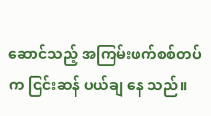ဆောင်သည့် အကြမ်းဖက်စစ်တပ်က ငြင်းဆန် ပယ်ချ နေ သည်။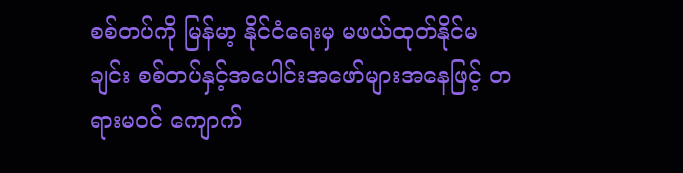စစ်တပ်ကို မြန်မာ့ နိုင်ငံရေးမှ မဖယ်ထုတ်နိုင်မချင်း စစ်တပ်နှင့်အပေါင်းအဖော်များအနေဖြင့် တရားမဝင် ကျောက်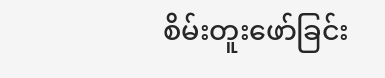စိမ်းတူးဖော်ခြင်း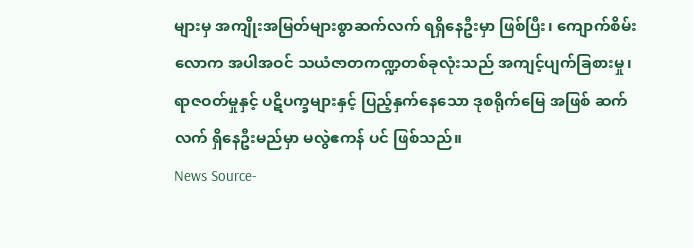များမှ အကျိုးအမြတ်များစွာဆက်လက် ရရှိနေဦးမှာ ဖြစ်ပြီး၊ ကျောက်စိမ်းလောက အပါအဝင် သယံဇာတကဏ္ဍတစ်ခုလုံးသည် အကျင့်ပျက်ခြစားမှု၊ ရာဇဝတ်မှုနှင့် ပဋိပက္ခများနှင့် ပြည့်နှက်နေသော ဒုစရိုက်မြေ အဖြစ် ဆက်လက် ရှိနေဦးမည်မှာ မလွဲဧကန် ပင် ဖြစ်သည်။
News Source-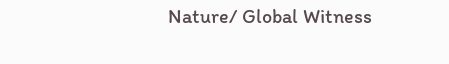Nature/ Global Witness